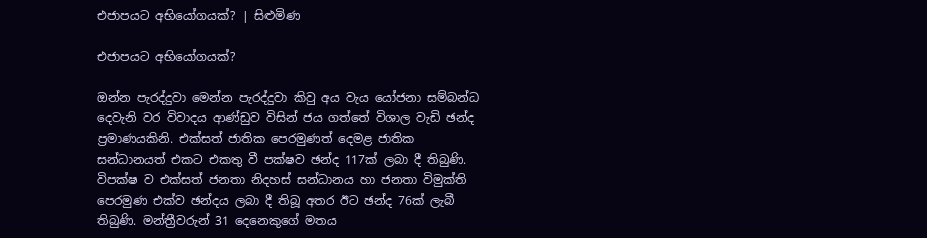එජාපයට අභියෝගයක්? | සිළුමිණ

එජාපයට අභියෝගයක්?

ඔන්න පැරද්දුවා මෙන්න පැරද්දුවා කිවු අය වැය යෝජනා සම්බන්ධ දෙවැනි වර විවාදය ආණ්ඩුව විසින් ජය ගත්තේ විශාල වැඩි ඡන්ද ප්‍රමාණයකිනි. එක්සත් ජාතික පෙරමුණත් දෙමළ ජාතික සන්ධානයත් එකට එකතු වී පක්ෂව ඡන්ද 117ක් ලබා දී තිබුණි. විපක්ෂ ව එක්සත් ජනතා නිදහස් සන්ධානය හා ජනතා විමුක්ති පෙරමුණ එක්ව ඡන්දය ලබා දී තිබූ අතර ඊට ඡන්ද 76ක් ලැබී තිබුණි. මන්ත්‍රීවරුන් 31 දෙනෙකුගේ මතය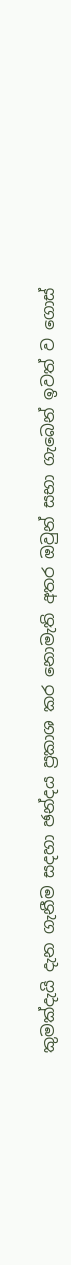කුමක්දැයි දැන ගැනීම සදහා ඡන්දය ප්‍රකාශ කර නොමැති අතර ඔවුන් සභා ගැබෙන් ඉවත් ව ගොස්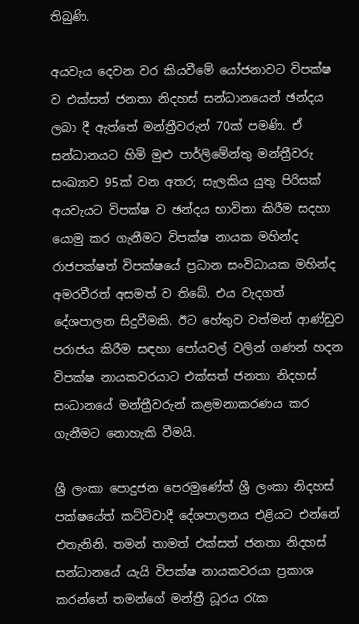තිබුණි.

අයවැය දෙවන වර කියවීමේ යෝජනාවට විපක්ෂ ව එක්සත් ජනතා නිදහස් සන්ධානයෙන් ඡන්දය ලබා දී ඇත්තේ මන්ත්‍රීවරුන් 70ක් පමණි. ඒ සන්ධානයට හිමි මුළු පාර්ලිමේන්තු මන්ත්‍රීවරු සංඛ්‍යාව 95ක් වන අතර; සැලකිය යුතු පිරිසක් අයවැයට විපක්ෂ ව ඡන්දය භාවිතා කිරීම සදහා යොමු කර ගැනීමට විපක්ෂ නායක මහින්ද රාජපක්ෂත් විපක්ෂයේ ප්‍රධාන සංවිධායක මහින්ද අමරවීරත් අසමත් ව තිබේ. එය වැදගත් දේශපාලන සිදුවීමකි. ඊට හේතුව වත්මන් ආණ්ඩුව පරාජය කිරීම සඳහා පෝයවල් වලින් ගණන් හදන විපක්ෂ නායකවරයාට එක්සත් ජනතා නිදහස් සංධානයේ මන්ත්‍රීවරුන් කළමනාකරණය කර ගැනීමට නොහැකි වීමයි.

ශ්‍රී ලංකා පොදුජන පෙරමුණේත් ශ්‍රී ලංකා නිදහස් පක්ෂයේත් කට්ටිවාදී දේශපාලනය එළියට එන්නේ එතැනිනි. තමන් තාමත් එක්සත් ජනතා නිදහස් සන්ධානයේ යැයි විපක්ෂ නායකවරයා ප්‍රකාශ කරන්නේ තමන්ගේ මන්ත්‍රී ධූරය රැක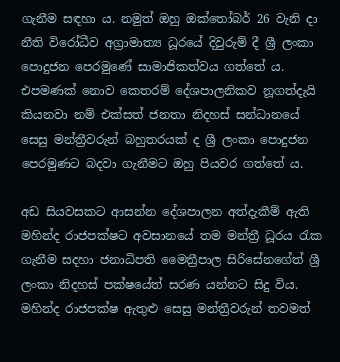ගැනීම සඳහා ය. නමුත් ඔහු ඔක්තෝබර් 26 වැනි දා නීති විරෝධීව අග්‍රාමාත්‍ය ධූරයේ දිවුරුම් දී ශ්‍රී ලංකා පොදුජන පෙරමුණේ සාමාජිකත්වය ගත්තේ ය. එපමණක් නොව කෙතරම් දේශපාලනිකව නූගත්දැයි කියනවා නම් එක්සත් ජනතා නිදහස් සන්ධානයේ සෙසු මන්ත්‍රීවරුන් බහුතරයක් ද ශ්‍රී ලංකා පොදුජන පෙරමුණට බදවා ගැනීමට ඔහු පියවර ගත්තේ ය.

අඩ සියවසකට ආසන්න දේශපාලන අත්දැකීම් ඇති මහින්ද රාජපක්ෂට අවසානයේ තම මන්ත්‍රී ධූරය රැක ගැනීම සදහා ජනාධිපති මෛත්‍රීපාල සිරිසේනගේත් ශ්‍රී ලංකා නිදහස් පක්ෂයේත් සරණ යන්නට සිදු විය. මහින්ද රාජපක්ෂ ඇතුළු සෙසු මන්ත්‍රීවරුන් තවමත්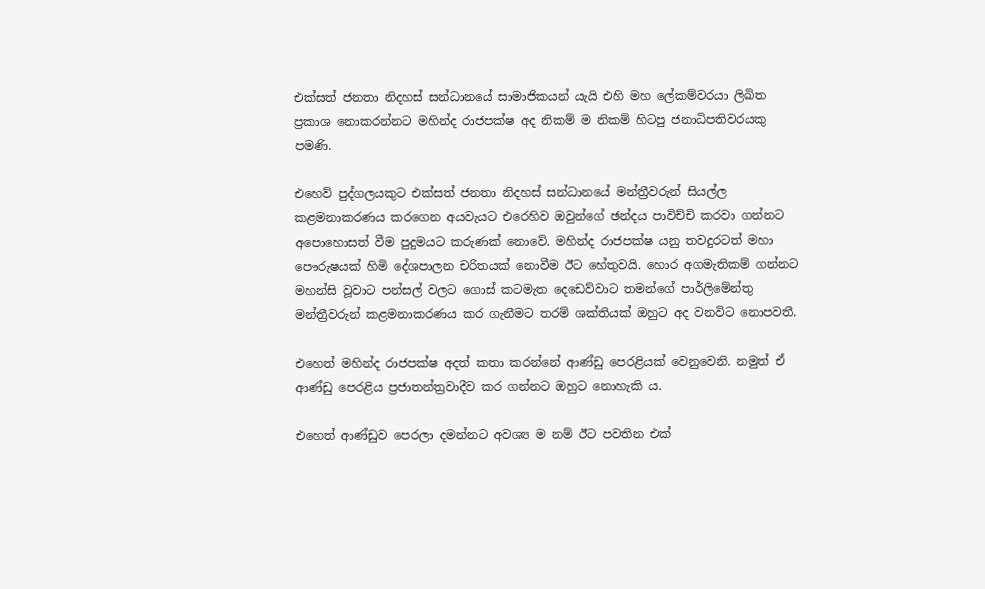එක්සත් ජනතා නිදහස් සන්ධානයේ සාමාජිකයන් යැයි එහි මහ ලේකම්වරයා ලිඛිත ප්‍රකාශ නොකරන්නට මහින්ද රාජපක්ෂ අද නිකම් ම නිකම් හිටපු ජනාධිපතිවරයකු පමණි.

එහෙව් පුද්ගලයකුට එක්සත් ජනතා නිදහස් සන්ධානයේ මන්ත්‍රීවරුන් සියල්ල කළමනාකරණය කරගෙන අයවැයට එරෙහිව ඔවුන්ගේ ඡන්දය පාවිච්චි කරවා ගන්නට අපොහොසත් වීම පුදුමයට කරුණක් නොවේ. මහින්ද රාජපක්ෂ යනු තවදුරටත් මහා පෞරුෂයක් හිමි දේශපාලන චරිතයක් නොවීම ඊට හේතුවයි. හොර අගමැතිකම් ගන්නට මහන්සි වූවාට පන්සල් වලට ගොස් කටමැත දෙඩෙව්වාට තමන්ගේ පාර්ලිමේන්තු මන්ත්‍රීවරුන් කළමනාකරණය කර ගැනීමට තරම් ශක්තියක් ඔහුට අද වනවිට නොපවතී.

එහෙත් මහින්ද රාජපක්ෂ අදත් කතා කරන්නේ ආණ්ඩු පෙරළියක් වෙනුවෙනි. නමුත් ඒ ආණ්ඩු පෙරළිය ප්‍රජාතන්ත්‍රවාදීව කර ගන්නට ඔහුට නොහැකි ය.

එහෙත් ආණ්ඩුව පෙරලා දමන්නට අවශ්‍ය ම නම් ඊට පවතින එක්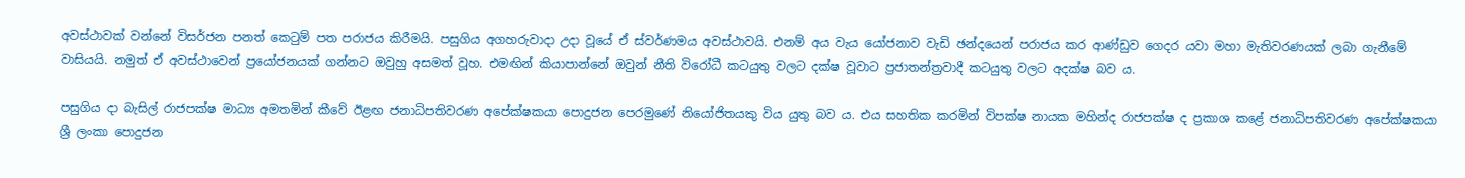අවස්ථාවක් වන්නේ විසර්ජන පනත් කෙටුම් පත පරාජය කිරීමයි. පසුගිය අගහරුවාදා උදා වූයේ ඒ ස්වර්ණමය අවස්ථාවයි. එනම් අය වැය යෝජනාව වැඩි ඡන්දයෙන් පරාජය කර ආණ්ඩුව ගෙදර යවා මහා මැතිවරණයක් ලබා ගැනීමේ වාසියයි. නමුත් ඒ අවස්ථාවෙන් ප්‍රයෝජනයක් ගන්නට ඔවුහු අසමත් වූහ. එමඟින් කියාපාන්නේ ඔවුන් නීති විරෝධී කටයුතු වලට දක්ෂ වූවාට ප්‍රජාතන්ත්‍රවාදී කටයුතු වලට අදක්ෂ බව ය.

පසුගිය දා බැසිල් රාජපක්ෂ මාධ්‍ය අමතමින් කීවේ ඊළඟ ජනාධිපතිවරණ අපේක්ෂකයා පොදුජන පෙරමුණේ නියෝජිතයකු විය යුතු බව ය. එය සහතික කරමින් විපක්ෂ නායක මහින්ද රාජපක්ෂ ද ප්‍රකාශ කළේ ජනාධිපතිවරණ අපේක්ෂකයා ශ්‍රී ලංකා පොදුජන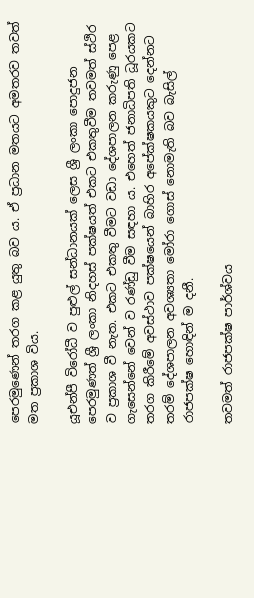පෙරමුණෙන් තරග කළ යුතු බව ය. ඒ ප්‍රධාන මතයට අමතරව තවත් මත ප්‍රකාශ විය.

යූඑන්පී විරෝධී ව පුළුල් සන්ධානයක් ලෙස ශ්‍රී ලංකා පොදුජන පෙරමුණත් ශ්‍රී ලංකා නිදහස් පක්ෂයත් එකට එකතුවීම තවමත් ස්ථිර ව ප්‍රකාශ වී නැත. එකට එකතු වීමට වඩා දේශපාලන කරුණු පෙළ ගැසෙන්නේ වෙන් ව රණ්ඩු වීම සඳහා ය. එහෙත් ජනාධිපති ධූරයකට තරග කිරීමේ අවස්ථාව පක්ෂයෙන් බාහිර අපේක්ෂකයකුට දෙන්නට තරම් දේශපාලන අවශ්‍යතා මෝරා ගොස් නොමැති බව බැසිල් රාජපක්ෂ හොඳින් ම දනී.

තවමත් රාජපක්ෂ පාර්ශ්වය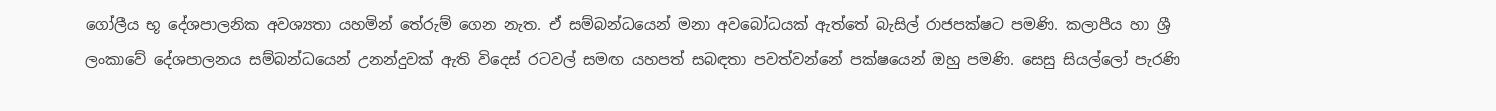ගෝලීය භූ දේශපාලනික අවශ්‍යතා යහමින් තේරුම් ගෙන නැත. ඒ සම්බන්ධයෙන් මනා අවබෝධයක් ඇත්තේ බැසිල් රාජපක්ෂට පමණි. කලාපීය හා ශ්‍රී ලංකාවේ දේශපාලනය සම්බන්ධයෙන් උනන්දුවක් ඇති විදෙස් රටවල් සමඟ යහපත් සබඳතා පවත්වන්නේ පක්ෂයෙන් ඔහු පමණි. සෙසු සියල්ලෝ පැරණි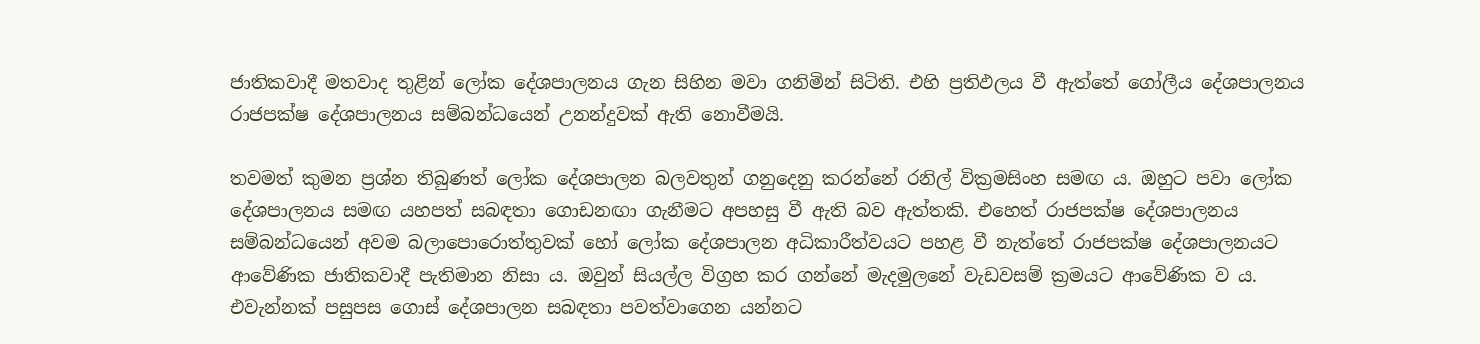ජාතිකවාදී මතවාද තුළින් ලෝක දේශපාලනය ගැන සිහින මවා ගනිමින් සිටිති. එහි ප්‍රතිඵලය වී ඇත්තේ ගෝලීය දේශපාලනය රාජපක්ෂ දේශපාලනය සම්බන්ධයෙන් උනන්දුවක් ඇති නොවීමයි.

තවමත් කුමන ප්‍රශ්න තිබුණත් ලෝක දේශපාලන බලවතුන් ගනුදෙනු කරන්නේ රනිල් වික්‍රමසිංහ සමඟ ය. ඔහුට පවා ලෝක දේශපාලනය සමඟ යහපත් සබඳතා ගොඩනඟා ගැනීමට අපහසු වී ඇති බව ඇත්තකි. එහෙත් රාජපක්ෂ දේශපාලනය සම්බන්ධයෙන් අවම බලාපොරොත්තුවක් හෝ ලෝක දේශපාලන අධිකාරීත්වයට පහළ වී නැත්තේ රාජපක්ෂ දේශපාලනයට ආවේණික ජාතිකවාදී පැතිමාන නිසා ය. ඔවුන් සියල්ල විග්‍රහ කර ගන්නේ මැදමුලනේ වැඩවසම් ක්‍රමයට ආවේණික ව ය. එවැන්නක් පසුපස ගොස් දේශපාලන සබඳතා පවත්වාගෙන යන්නට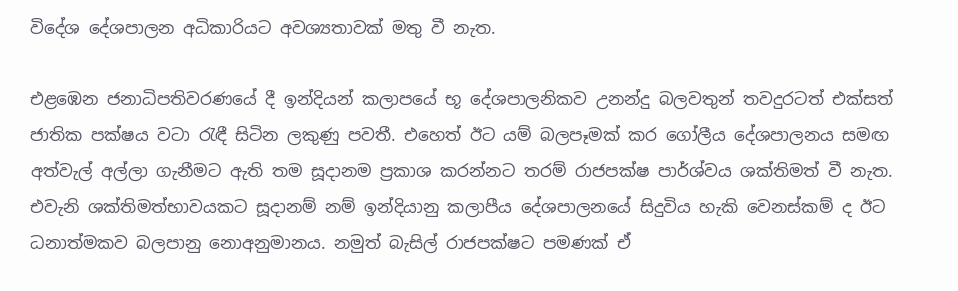විදේශ දේශපාලන අධිකාරියට අවශ්‍යතාවක් මතු වී නැත.

එළඹෙන ජනාධිපතිවරණයේ දී ඉන්දියන් කලාපයේ භූ දේශපාලනිකව උනන්දු බලවතුන් තවදුරටත් එක්සත් ජාතික පක්ෂය වටා රැඳී සිටින ලකුණු පවතී. එහෙත් ඊට යම් බලපෑමක් කර ගෝලීය දේශපාලනය සමඟ අත්වැල් අල්ලා ගැනීමට ඇති තම සූදානම ප්‍රකාශ කරන්නට තරම් රාජපක්ෂ පාර්ශ්වය ශක්තිමත් වී නැත. එවැනි ශක්තිමත්භාවයකට සූදානම් නම් ඉන්දියානු කලාපීය දේශපාලනයේ සිදුවිය හැකි වෙනස්කම් ද ඊට ධනාත්මකව බලපානු නොඅනුමානය. නමුත් බැසිල් රාජපක්ෂට පමණක් ඒ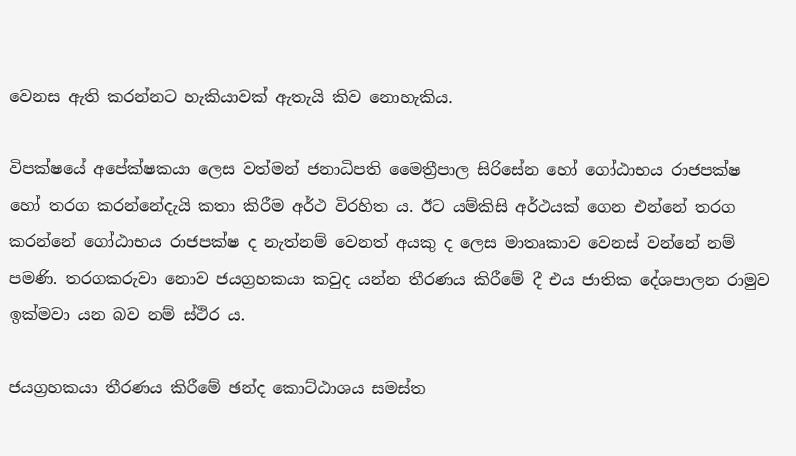වෙනස ඇති කරන්නට හැකියාවක් ඇතැයි කිව නොහැකිය.

විපක්ෂයේ අපේක්ෂකයා ලෙස වත්මන් ජනාධිපති මෛත්‍රීපාල සිරිසේන හෝ ගෝඨාභය රාජපක්ෂ හෝ තරග කරන්නේදැයි කතා කිරීම අර්ථ විරහිත ය. ඊට යම්කිසි අර්ථයක් ගෙන එන්නේ තරග කරන්නේ ගෝඨාභය රාජපක්ෂ ද නැත්නම් වෙනත් අයකු ද ලෙස මාතෘකාව වෙනස් වන්නේ නම් පමණි. තරගකරුවා නොව ජයග්‍රහකයා කවුද යන්න තීරණය කිරීමේ දී එය ජාතික දේශපාලන රාමුව ඉක්මවා යන බව නම් ස්ථිර ය.

ජයග්‍රහකයා තීරණය කිරීමේ ඡන්ද කොට්ඨාශය සමස්ත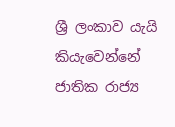ශ්‍රී ලංකාව යැයි කියැවෙන්නේ ජාතික රාජ්‍ය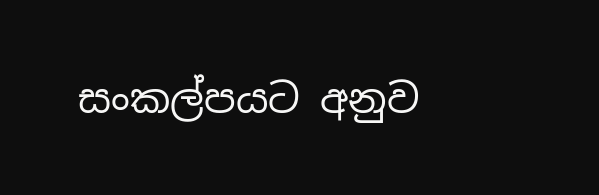සංකල්පයට අනුව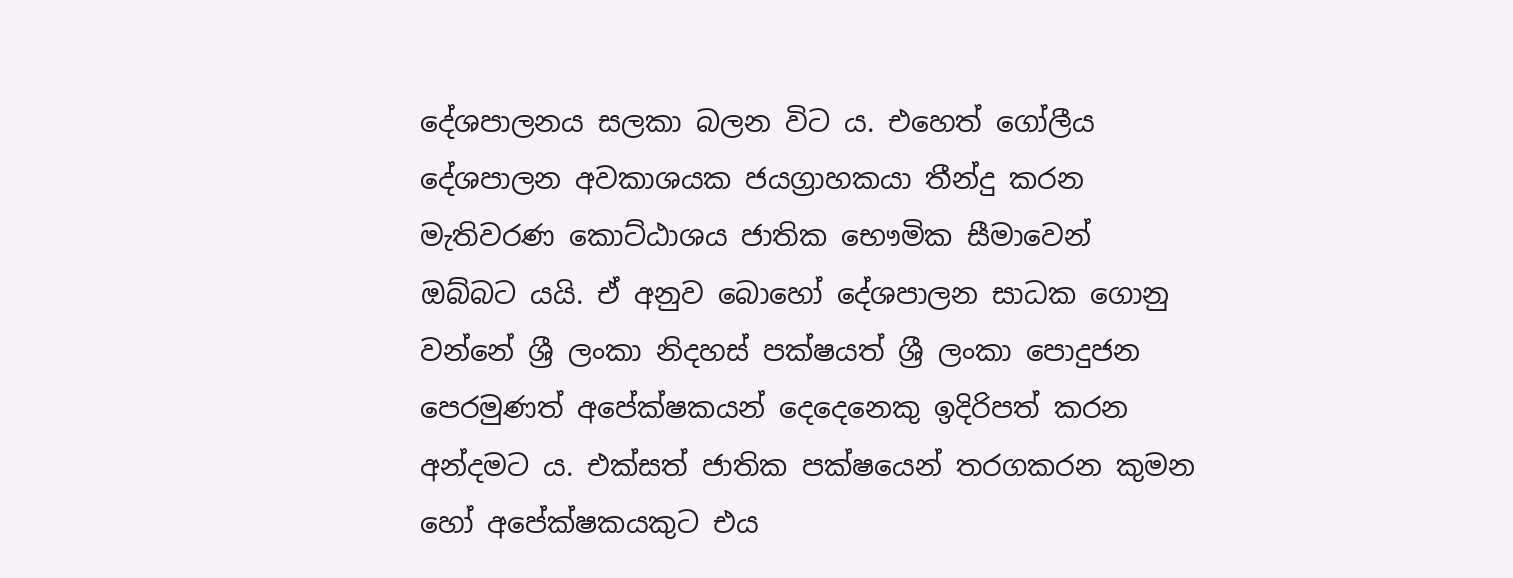දේශපාලනය සලකා බලන විට ය. එහෙත් ගෝලීය දේශපාලන අවකාශයක ජයග්‍රාහකයා තීන්දු කරන මැතිවරණ කොට්ඨාශය ජාතික භෞමික සීමාවෙන් ඔබ්බට යයි. ඒ අනුව බොහෝ දේශපාලන සාධක ගොනු වන්නේ ශ්‍රී ලංකා නිදහස් පක්ෂයත් ශ්‍රී ලංකා පොදුජන පෙරමුණත් අපේක්ෂකයන් දෙදෙනෙකු ඉදිරිපත් කරන අන්දමට ය. එක්සත් ජාතික පක්ෂයෙන් තරගකරන කුමන හෝ අපේක්ෂකයකුට එය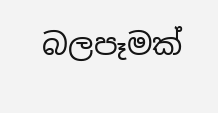බලපෑමක්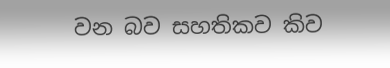වන බව සහතිකව කිව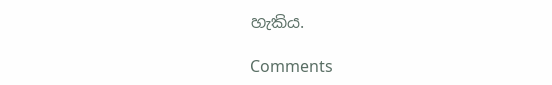හැකිය.

Comments